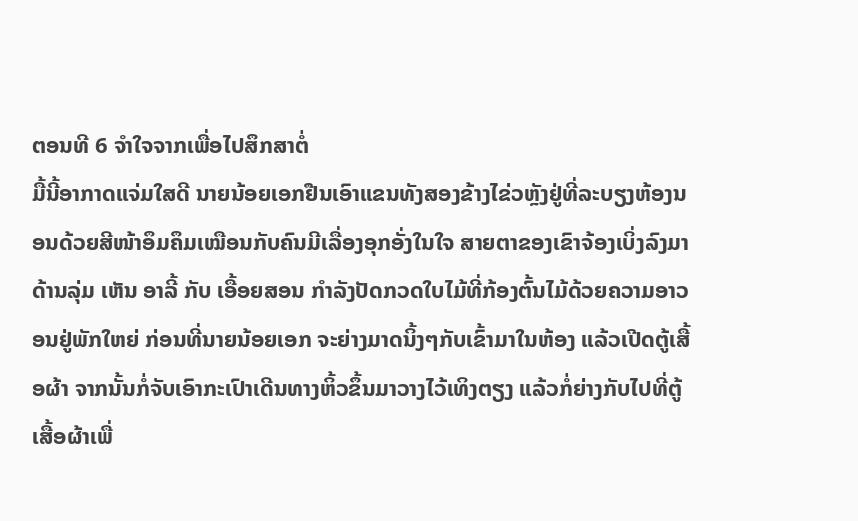ຕອນທີ 6 ຈໍາໃຈຈາກເພື່ອໄປສຶກສາຕໍ່
ມື້ນີ້ອາກາດແຈ່ມໃສດີ ນາຍນ້ອຍເອກຢືນເອົາແຂນທັງສອງຂ້າງໄຂ່ວຫຼັງຢູ່ທີ່ລະບຽງຫ້ອງນອນດ້ວຍສີໜ້າອຶມຄຶມເໝືອນກັບຄົນມີເລື່ອງອຸກອັ່ງໃນໃຈ ສາຍຕາຂອງເຂົາຈ້ອງເບິ່ງລົງມາດ້ານລຸ່ມ ເຫັນ ອາລີ້ ກັບ ເອື້ອຍສອນ ກຳລັງປັດກວດໃບໄມ້ທີ່ກ້ອງຕົ້ນໄມ້ດ້ວຍຄວາມອາວອນຢູ່ພັກໃຫຍ່ ກ່ອນທີ່ນາຍນ້ອຍເອກ ຈະຍ່າງມາດນິ້ງໆກັບເຂົ້າມາໃນຫ້ອງ ແລ້ວເປີດຕູ້ເສື້ອຜ້າ ຈາກນັ້ນກໍ່ຈັບເອົາກະເປົາເດີນທາງຫິ້ວຂຶ້ນມາວາງໄວ້ເທິງຕຽງ ແລ້ວກໍ່ຍ່າງກັບໄປທີ່ຕູ້ເສື້ອຜ້າເພື່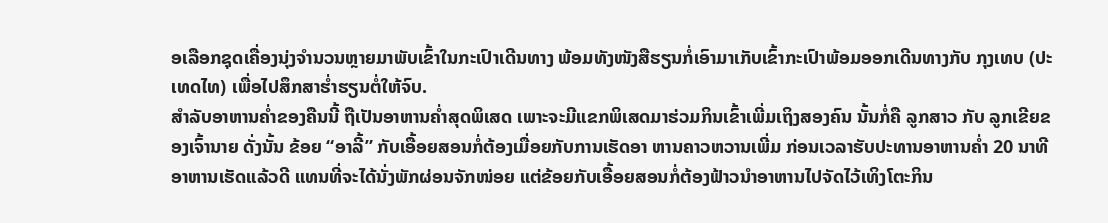ອເລືອກຊຸດເຄື່ອງນຸ່ງຈຳນວນຫຼາຍມາພັບເຂົ້າໃນກະເປົາເດີນທາງ ພ້ອມທັງໜັງສືຮຽນກໍ່ເອົາມາເກັບເຂົ້າກະເປົາພ້ອມອອກເດີນທາງກັບ ກຸງເທບ (ປະເທດໄທ) ເພື່ອໄປສຶກສາຮ່ຳຮຽນຕໍ່ໃຫ້ຈົບ.
ສຳລັບອາຫານຄ່ຳຂອງຄືນນີ້ ຖືເປັນອາຫານຄ່ຳສຸດພິເສດ ເພາະຈະມີແຂກພິເສດມາຮ່ວມກິນເຂົ້າເພີ່ມເຖິງສອງຄົນ ນັ້ນກໍ່ຄື ລູກສາວ ກັບ ລູກເຂີຍຂອງເຈົ້ານາຍ ດັ່ງນັ້ນ ຂ້ອຍ “ອາລີ້” ກັບເອື້ອຍສອນກໍ່ຕ້ອງເມື່ອຍກັບການເຮັດອາ ຫານຄາວຫວານເພີ່ມ ກ່ອນເວລາຮັບປະທານອາຫານຄ່ຳ 20 ນາທີ ອາຫານເຮັດແລ້ວດີ ແທນທີ່ຈະໄດ້ນັ່ງພັກຜ່ອນຈັກໜ່ອຍ ແຕ່ຂ້ອຍກັບເອື້ອຍສອນກໍ່ຕ້ອງຟ້າວນຳອາຫານໄປຈັດໄວ້ເທິງໂຕະກິນ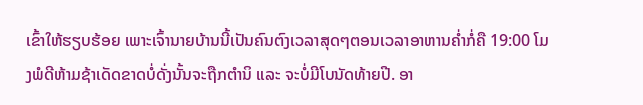ເຂົ້າໃຫ້ຮຽບຮ້ອຍ ເພາະເຈົ້ານາຍບ້ານນີ້ເປັນຄົນຕົງເວລາສຸດໆຕອນເວລາອາຫານຄ່ຳກໍ່ຄື 19:00 ໂມງພໍດີຫ້າມຊ້າເດັດຂາດບໍ່ດັ່ງນັ້ນຈະຖືກຕຳນິ ແລະ ຈະບໍ່ມີໂບນັດທ້າຍປີ. ອາ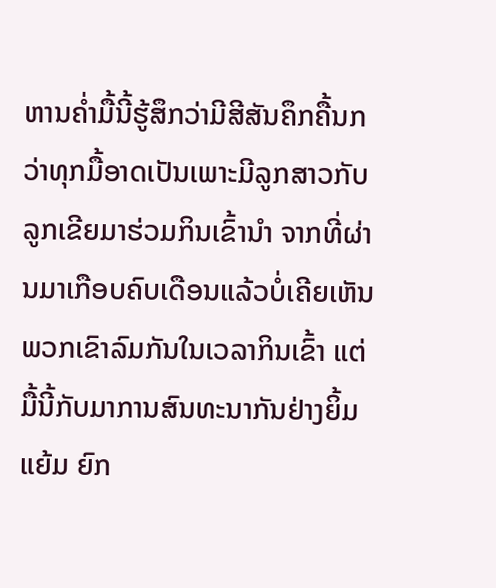ຫານຄ່ຳມື້ນີ້ຮູ້ສຶກວ່າມີສີສັນຄຶກຄື້ນກວ່າທຸກມື້ອາດເປັນເພາະມີລູກສາວກັບລູກເຂີຍມາຮ່ວມກິນເຂົ້ານຳ ຈາກທີ່ຜ່ານມາເກືອບຄົບເດືອນແລ້ວບໍ່ເຄີຍເຫັນພວກເຂົາລົມກັນໃນເວລາກິນເຂົ້າ ແຕ່ມື້ນີ້ກັບມາການສົນທະນາກັນຢ່າງຍິ້ມແຍ້ມ ຍົກ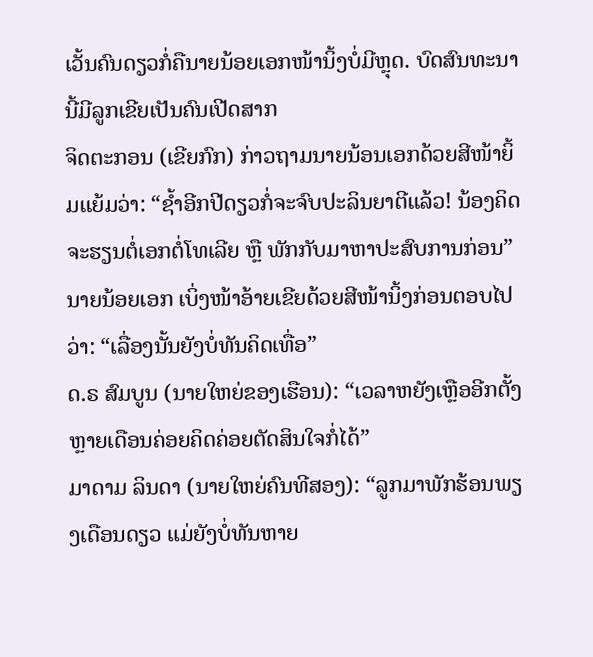ເວັ້ນຄົນດຽວກໍ່ຄືນາຍນ້ອຍເອກໜ້ານິ້ງບໍ່ມີຫຼຸດ. ບົດສົນທະນານີ້ມີລູກເຂີຍເປັນຄົນເປີດສາກ
ຈິດຕະກອນ (ເຂີຍກົກ) ກ່າວຖາມນາຍນ້ອນເອກດ້ວຍສີໜ້າຍິ້ມແຍ້ມວ່າ: “ຊ້ຳອີກປີດຽວກໍ່ຈະຈົບປະລິນຍາຕີແລ້ວ! ນ້ອງຄິດຈະຮຽນຕໍ່ເອກຕໍ່ໂທເລີຍ ຫຼື ພັກກັບມາຫາປະສົບການກ່ອນ”
ນາຍນ້ອຍເອກ ເບິ່ງໜ້າອ້າຍເຂີຍດ້ວຍສີໜ້ານິ້ງກ່ອນຕອບໄປວ່າ: “ເລື່ອງນັ້ນຍັງບໍ່ທັນຄິດເທື່ອ”
ດ.ຣ ສົມບູນ (ນາຍໃຫຍ່ຂອງເຮືອນ): “ເວລາຫຍັງເຫຼືອອີກຕັ້ງຫຼາຍເດືອນຄ່ອຍຄິດຄ່ອຍຕັດສິນໃຈກໍ່ໄດ້”
ມາດາມ ລິນດາ (ນາຍໃຫຍ່ຄົນທີສອງ): “ລູກມາພັກຮ້ອນພຽງເດືອນດຽວ ແມ່ຍັງບໍ່ທັນຫາຍ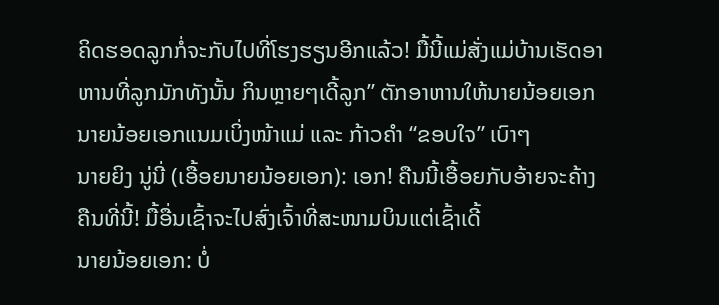ຄິດຮອດລູກກໍ່ຈະກັບໄປທີ່ໂຮງຮຽນອີກແລ້ວ! ມື້ນີ້ແມ່ສັ່ງແມ່ບ້ານເຮັດອາຫານທີ່ລູກມັກທັງນັ້ນ ກິນຫຼາຍໆເດີ້ລູກ” ຕັກອາຫານໃຫ້ນາຍນ້ອຍເອກ
ນາຍນ້ອຍເອກແນມເບິ່ງໜ້າແມ່ ແລະ ກ້າວຄຳ “ຂອບໃຈ” ເບົາໆ
ນາຍຍິງ ນູ່ນີ່ (ເອື້ອຍນາຍນ້ອຍເອກ): ເອກ! ຄືນນີ້ເອື້ອຍກັບອ້າຍຈະຄ້າງຄືນທີ່ນີ້! ມື້ອື່ນເຊົ້າຈະໄປສົ່ງເຈົ້າທີ່ສະໜາມບິນແຕ່ເຊົ້າເດີ້
ນາຍນ້ອຍເອກ: ບໍ່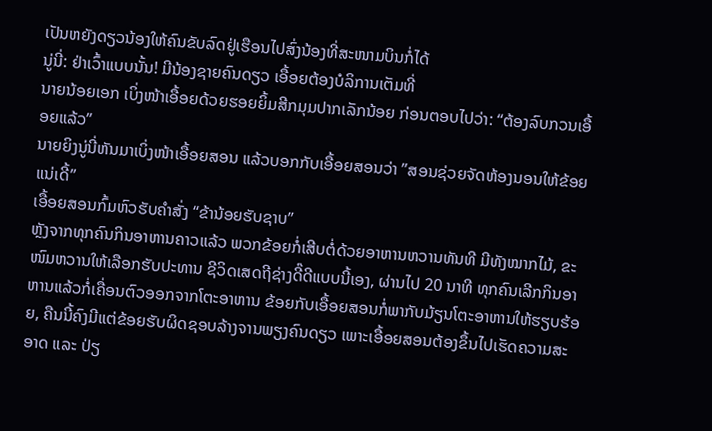ເປັນຫຍັງດຽວນ້ອງໃຫ້ຄົນຂັບລົດຢູ່ເຮືອນໄປສົ່ງນ້ອງທີ່ສະໜາມບິນກໍ່ໄດ້
ນູ່ນີ່: ຢ່າເວົ້າແບບນັ້ນ! ມີນ້ອງຊາຍຄົນດຽວ ເອື້ອຍຕ້ອງບໍລິການເຕັມທີ່
ນາຍນ້ອຍເອກ ເບິ່ງໜ້າເອື້ອຍດ້ວຍຮອຍຍິ້ມສີກມຸມປາກເລັກນ້ອຍ ກ່ອນຕອບໄປວ່າ: “ຕ້ອງລົບກວນເອື້ອຍແລ້ວ”
ນາຍຍິງນູ່ນີ່ຫັນມາເບິ່ງໜ້າເອື້ອຍສອນ ແລ້ວບອກກັບເອື້ອຍສອນວ່າ ”ສອນຊ່ວຍຈັດຫ້ອງນອນໃຫ້ຂ້ອຍແນ່ເດີ້”
ເອື້ອຍສອນກົ້ມຫົວຮັບຄຳສັ່ງ “ຂ້ານ້ອຍຮັບຊາບ”
ຫຼັງຈາກທຸກຄົນກິນອາຫານຄາວແລ້ວ ພວກຂ້ອຍກໍ່ເສີບຕໍ່ດ້ວຍອາຫານຫວານທັນທີ ມີທັງໝາກໄມ້, ຂະໜົມຫວານໃຫ້ເລືອກຮັບປະທານ ຊີວິດເສດຖີຊ່າງດີ໊ດີແບບນີ້ເອງ, ຜ່ານໄປ 20 ນາທີ ທຸກຄົນເລີກກິນອາຫານແລ້ວກໍ່ເຄື່ອນຕົວອອກຈາກໂຕະອາຫານ ຂ້ອຍກັບເອື້ອຍສອນກໍ່ພາກັບມ້ຽນໂຕະອາຫານໃຫ້ຮຽບຮ້ອຍ, ຄືນນີ້ຄົງມີແຕ່ຂ້ອຍຮັບຜິດຊອບລ້າງຈານພຽງຄົນດຽວ ເພາະເອື້ອຍສອນຕ້ອງຂຶ້ນໄປເຮັດຄວາມສະອາດ ແລະ ປ່ຽ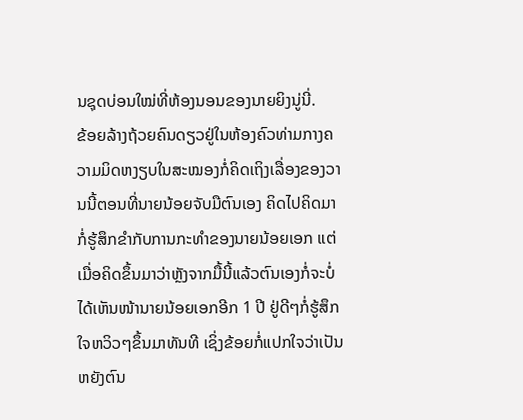ນຊຸດບ່ອນໃໝ່ທີ່ຫ້ອງນອນຂອງນາຍຍິງນູ່ນີ່.
ຂ້ອຍລ້າງຖ້ວຍຄົນດຽວຢູ່ໃນຫ້ອງຄົວທ່າມກາງຄວາມມິດຫງຽບໃນສະໝອງກໍ່ຄິດເຖິງເລື່ອງຂອງວານນີ້ຕອນທີ່ນາຍນ້ອຍຈັບມືຕົນເອງ ຄິດໄປຄິດມາກໍ່ຮູ້ສຶກຂຳກັບການກະທຳຂອງນາຍນ້ອຍເອກ ແຕ່ເມື່ອຄິດຂຶ້ນມາວ່າຫຼັງຈາກມື້ນີ້ແລ້ວຕົນເອງກໍ່ຈະບໍ່ໄດ້ເຫັນໜ້ານາຍນ້ອຍເອກອີກ 1 ປີ ຢູ່ດີໆກໍ່ຮູ້ສຶກໃຈຫວິວໆຂຶ້ນມາທັນທີ ເຊິ່ງຂ້ອຍກໍ່ແປກໃຈວ່າເປັນຫຍັງຕົນ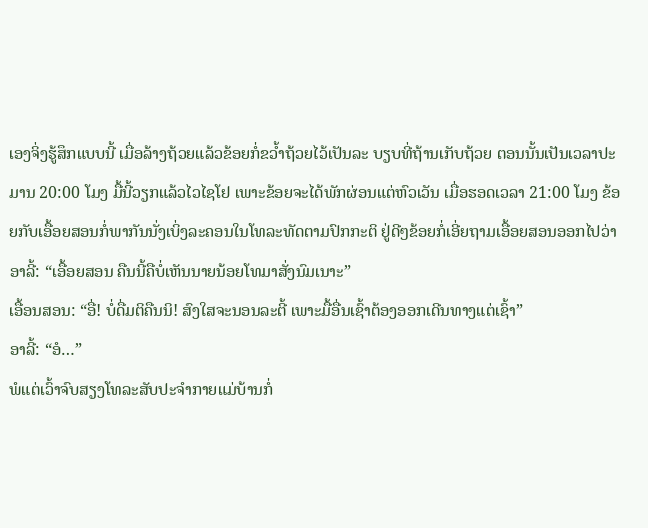ເອງຈິ່ງຮູ້ສຶກແບບນີ້ ເມື່ອລ້າງຖ້ວຍແລ້ວຂ້ອຍກໍ່ຂວ້ຳຖ້ວຍໄວ້ເປັນລະ ບຽບທີ່ຖ້ານເກັບຖ້ວຍ ຕອນນັ້ນເປັນເວລາປະມານ 20:00 ໂມງ ມື້ນີ້ວຽກແລ້ວໄວໄຊໂຢ ເພາະຂ້ອຍຈະໄດ້ພັກຜ່ອນແຕ່ຫົວເວັນ ເມື່ອຮອດເວລາ 21:00 ໂມງ ຂ້ອຍກັບເອື້ອຍສອນກໍ່ພາກັນນັ່ງເບິ່ງລະຄອນໃນໂທລະທັດຕາມປົກກະຕິ ຢູ່ດີໆຂ້ອຍກໍ່ເອີ່ຍຖາມເອື້ອຍສອນອອກໄປວ່າ
ອາລີ້: “ເອື້ອຍສອນ ຄືນນີ້ຄືບໍ່ເຫັນນາຍນ້ອຍໂທມາສັ່ງນົມເນາະ”
ເອື້ອນສອນ: “ອື່! ບໍ່ດື່ມຕິຄືນນິ! ສົງໃສຈະນອນລະຕີ້ ເພາະມື້ອື່ນເຊົ້າຕ້ອງອອກເດີນທາງແຕ່ເຊົ້າ”
ອາລີ້: “ອໍ…”
ພໍແຕ່ເວົ້າຈົບສຽງໂທລະສັບປະຈຳກາຍແມ່ບ້ານກໍ່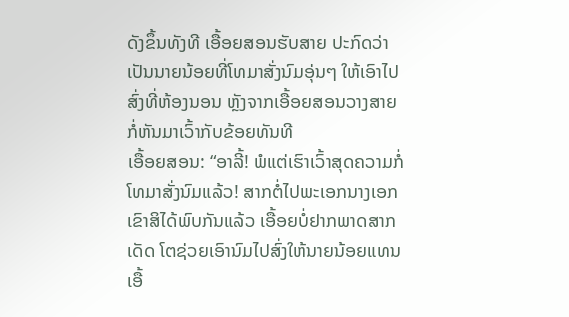ດັງຂຶ້ນທັງທີ ເອື້ອຍສອນຮັບສາຍ ປະກົດວ່າເປັນນາຍນ້ອຍທີ່ໂທມາສັ່ງນົມອຸ່ນໆ ໃຫ້ເອົາໄປສົ່ງທີ່ຫ້ອງນອນ ຫຼັງຈາກເອື້ອຍສອນວາງສາຍກໍ່ຫັນມາເວົ້າກັບຂ້ອຍທັນທີ
ເອື້ອຍສອນ: “ອາລີ້! ພໍແຕ່ເຮົາເວົ້າສຸດຄວາມກໍ່ໂທມາສັ່ງນົມແລ້ວ! ສາກຕໍ່ໄປພະເອກນາງເອກເຂົາສິໄດ້ພົບກັນແລ້ວ ເອື້ອຍບໍ່ຢາກພາດສາກເດັດ ໂຕຊ່ວຍເອົານົມໄປສົ່ງໃຫ້ນາຍນ້ອຍແທນເອື້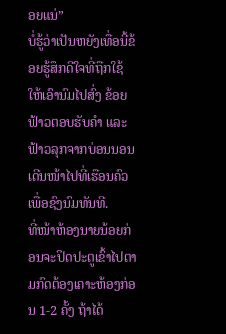ອຍແນ່”
ບໍ່ຮູ້ວ່າເປັນຫຍັງເທື່ອນີ້ຂ້ອຍຮູ້ສຶກດີໃຈທີ່ຖືກໃຊ້ໃຫ້ເອົານົມໄປສົ່ງ ຂ້ອຍຟ້າວຕອບຮັບຄຳ ແລະ ຟ້າວລຸກຈາກບ່ອນນອນເດີນໜ້າໄປທີ່ເຮືອນຄົວເພື່ອຊົງນົມທັນທີ.
ທີ່ໜ້າຫ້ອງນາຍນ້ອຍກ່ອນຈະປິດປະຕູເຂົ້າໄປຕາມກົດຕ້ອງເຄາະຫ້ອງກ່ອນ 1-2 ຄັ້ງ ຖ້າໄດ້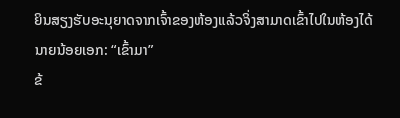ຍິນສຽງຮັບອະນຸຍາດຈາກເຈົ້າຂອງຫ້ອງແລ້ວຈິ່ງສາມາດເຂົ້າໄປໃນຫ້ອງໄດ້
ນາຍນ້ອຍເອກ: “ເຂົ້າມາ”
ຂ້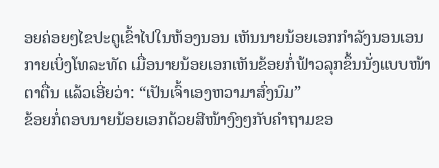ອຍຄ່ອຍໆໄຂປະຕູເຂົ້າໄປໃນຫ້ອງນອນ ເຫັນນາຍນ້ອຍເອກກຳລັງນອນເອນກາຍເບິ່ງໂທລະທັດ ເມື່ອນາຍນ້ອຍເອກເຫັນຂ້ອຍກໍ່ຟ້າວລຸກຂຶ້ນນັ່ງແບບໜ້າຕາຕື່ນ ແລ້ວເອີ່ຍວ່າ: “ເປັນເຈົ້າເອງຫວາມາສົ່ງນົມ”
ຂ້ອຍກໍ່ຕອບນາຍນ້ອຍເອກດ້ວຍສີໜ້າງົງໆກັບຄຳຖາມຂອ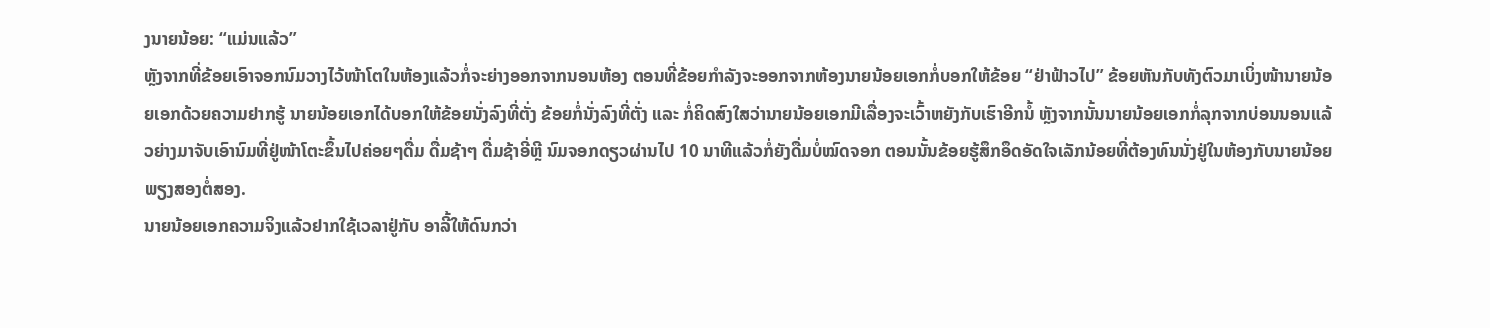ງນາຍນ້ອຍ: “ແມ່ນແລ້ວ”
ຫຼັງຈາກທີ່ຂ້ອຍເອົາຈອກນົມວາງໄວ້ໜ້າໂຕໃນຫ້ອງແລ້ວກໍ່ຈະຍ່າງອອກຈາກນອນຫ້ອງ ຕອນທີ່ຂ້ອຍກຳລັງຈະອອກຈາກຫ້ອງນາຍນ້ອຍເອກກໍ່ບອກໃຫ້ຂ້ອຍ “ຢ່າຟ້າວໄປ” ຂ້ອຍຫັນກັບທັງຕົວມາເບິ່ງໜ້ານາຍນ້ອຍເອກດ້ວຍຄວາມຢາກຮູ້ ນາຍນ້ອຍເອກໄດ້ບອກໃຫ້ຂ້ອຍນັ່ງລົງທີ່ຕັ່ງ ຂ້ອຍກໍ່ນັ່ງລົງທີ່ຕັ່ງ ແລະ ກໍ່ຄິດສົງໃສວ່ານາຍນ້ອຍເອກມີເລື່ອງຈະເວົ້າຫຍັງກັບເຮົາອີກນໍ້ ຫຼັງຈາກນັ້ນນາຍນ້ອຍເອກກໍ່ລຸກຈາກບ່ອນນອນແລ້ວຍ່າງມາຈັບເອົານົມທີ່ຢູ່ໜ້າໂຕະຂຶ້ນໄປຄ່ອຍໆດື່ມ ດື່ມຊ້າໆ ດື່ມຊ້າອີ່ຫຼີ ນົມຈອກດຽວຜ່ານໄປ 10 ນາທີແລ້ວກໍ່ຍັງດື່ມບໍ່ໝົດຈອກ ຕອນນັ້ນຂ້ອຍຮູ້ສຶກອຶດອັດໃຈເລັກນ້ອຍທີ່ຕ້ອງທົນນັ່ງຢູ່ໃນຫ້ອງກັບນາຍນ້ອຍພຽງສອງຕໍ່ສອງ.
ນາຍນ້ອຍເອກຄວາມຈິງແລ້ວຢາກໃຊ້ເວລາຢູ່ກັບ ອາລີ້ໃຫ້ດົນກວ່າ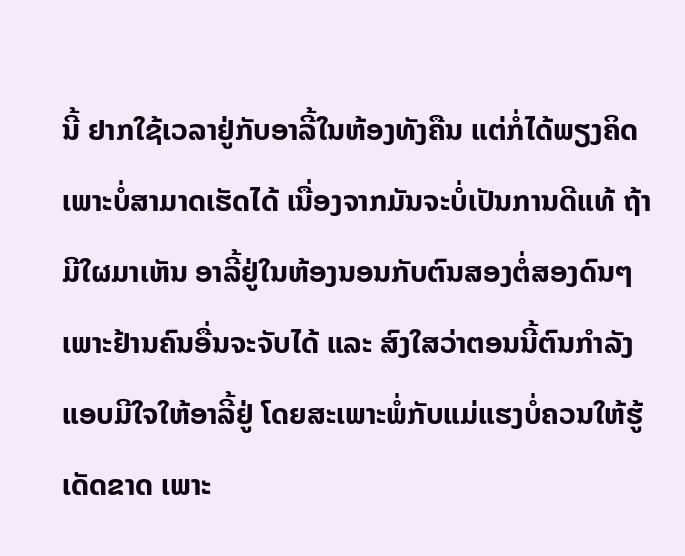ນີ້ ຢາກໃຊ້ເວລາຢູ່ກັບອາລີ້ໃນຫ້ອງທັງຄືນ ແຕ່ກໍ່ໄດ້ພຽງຄິດ ເພາະບໍ່ສາມາດເຮັດໄດ້ ເນື່ອງຈາກມັນຈະບໍ່ເປັນການດີແທ້ ຖ້າມີໃຜມາເຫັນ ອາລີ້ຢູ່ໃນຫ້ອງນອນກັບຕົນສອງຕໍ່ສອງດົນໆ ເພາະຢ້ານຄົນອື່ນຈະຈັບໄດ້ ແລະ ສົງໃສວ່າຕອນນີ້ຕົນກຳລັງແອບມີໃຈໃຫ້ອາລີ້ຢູ່ ໂດຍສະເພາະພໍ່ກັບແມ່ແຮງບໍ່ຄວນໃຫ້ຮູ້ເດັດຂາດ ເພາະ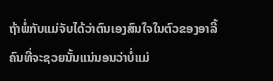ຖ້າພໍ່ກັບແມ່ຈັບໄດ້ວ່າຕົນເອງສົນໃຈໃນຕົວຂອງອາລີ້ ຄົນທີ່ຈະຊວຍນັ້ນແນ່ນອນວ່າບໍ່ແມ່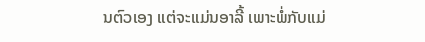ນຕົວເອງ ແຕ່ຈະແມ່ນອາລີ້ ເພາະພໍ່ກັບແມ່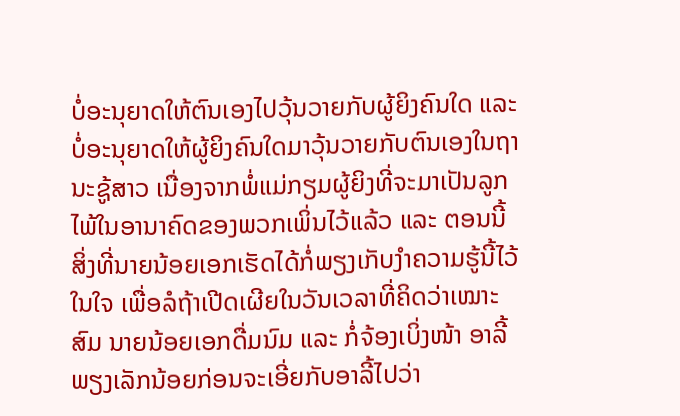ບໍ່ອະນຸຍາດໃຫ້ຕົນເອງໄປວຸ້ນວາຍກັບຜູ້ຍິງຄົນໃດ ແລະ ບໍ່ອະນຸຍາດໃຫ້ຜູ້ຍິງຄົນໃດມາວຸ້ນວາຍກັບຕົນເອງໃນຖານະຊູ້ສາວ ເນື່ອງຈາກພໍ່ແມ່ກຽມຜູ້ຍິງທີ່ຈະມາເປັນລູກໄພ້ໃນອານາຄົດຂອງພວກເພິ່ນໄວ້ແລ້ວ ແລະ ຕອນນີ້ສິ່ງທີ່ນາຍນ້ອຍເອກເຮັດໄດ້ກໍ່ພຽງເກັບງຳຄວາມຮູ້ນີ້ໄວ້ໃນໃຈ ເພື່ອລໍຖ້າເປີດເຜີຍໃນວັນເວລາທີ່ຄິດວ່າເໝາະສົມ ນາຍນ້ອຍເອກດື່ມນົມ ແລະ ກໍ່ຈ້ອງເບິ່ງໜ້າ ອາລີ້ພຽງເລັກນ້ອຍກ່ອນຈະເອີ່ຍກັບອາລີ້ໄປວ່າ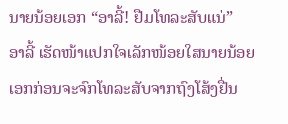ນາຍນ້ອຍເອກ “ອາລີ້! ຢືມໂທລະສັບແນ່”
ອາລີ້ ເຮັດໜ້າແປກໃຈເລັກໜ້ອຍໃສນາຍນ້ອຍເອກກ່ອນຈະຈົກໂທລະສັບຈາກຖົງໂສ້ງຢື່ນ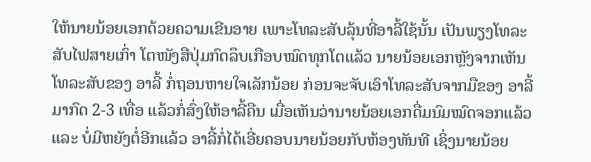ໃຫ້ນາຍນ້ອຍເອກດ້ວຍຄວາມເຂີນອາຍ ເພາະໂທລະສັບລຸ້ນທີ່ອາລີ້ໃຊ້ນັ້ນ ເປັນພຽງໂທລະສັບໄຟສາຍເກົ່າ ໂຕໜັງສືປຸ່ມກົດລຶບເກືອບໝົດທຸກໂຕແລ້ວ ນາຍນ້ອຍເອກຫຼັງຈາກເຫັນໂທລະສັບຂອງ ອາລີ້ ກໍ່ຖອນຫາຍໃຈເລັກນ້ອຍ ກ່ອນຈະຈັບເອົາໂທລະສັບຈາກມືຂອງ ອາລີ້ ມາກົດ 2-3 ເທື່ອ ແລ້ວກໍ່ສົ່ງໃຫ້ອາລີ້ຄືນ ເມື່ອເຫັນວ່ານາຍນ້ອຍເອກດື່ມນົມໝົດຈອກແລ້ວ ແລະ ບໍ່ມີຫຍັງຕໍ່ອີກແລ້ວ ອາລີ້ກໍ່ໄດ້ເອີ່ຍຄອບນາຍນ້ອຍກັບຫ້ອງທັນທີ ເຊິ່ງນາຍນ້ອຍ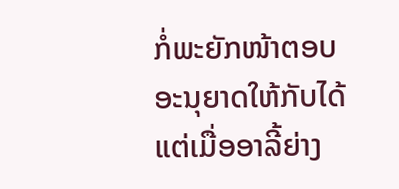ກໍ່ພະຍັກໜ້າຕອບອະນຸຍາດໃຫ້ກັບໄດ້ ແຕ່ເມື່ອອາລີ້ຍ່າງ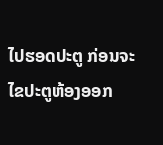ໄປຮອດປະຕູ ກ່ອນຈະໄຂປະຕູຫ້ອງອອກ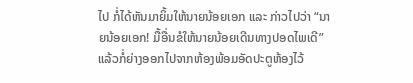ໄປ ກໍ່ໄດ້ຫັນມາຍິ້ມໃຫ້ນາຍນ້ອຍເອກ ແລະ ກ່າວໄປວ່າ “ນາຍນ້ອຍເອກ! ມື້ອື່ນຂໍໃຫ້ນາຍນ້ອຍເດີນທາງປອດໄພເດີ” ແລ້ວກໍ່ຍ່າງອອກໄປຈາກຫ້ອງພ້ອມອັດປະຕູຫ້ອງໄວ້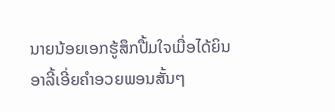ນາຍນ້ອຍເອກຮູ້ສຶກປື້ມໃຈເມື່ອໄດ້ຍິນ ອາລີ້ເອີ່ຍຄຳອວຍພອນສັ້ນໆ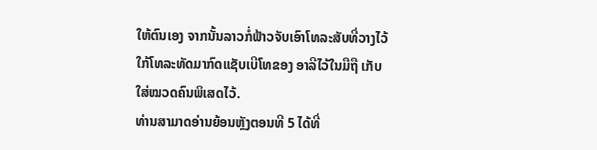ໃຫ້ຕົນເອງ ຈາກນັ້ນລາວກໍ່ຟ້າວຈັບເອົາໂທລະສັບທີ່ວາງໄວ້ໃກ້ໂທລະທັດມາກົດແຊັບເບີໂທຂອງ ອາລີໄວ້ໃນມືຖື ເກັບໃສ່ໝວດຄົນພິເສດໄວ້.
ທ່ານສາມາດອ່ານຍ້ອນຫຼັງຕອນທີ 5 ໄດ້ທີ່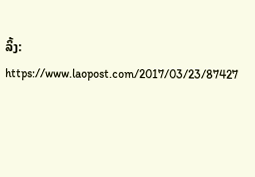ລິ້ງ: https://www.laopost.com/2017/03/23/87427